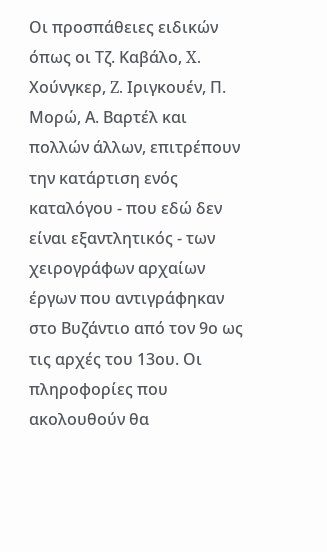Οι προσπάθειες ειδικών όπως οι Τζ. Καβάλο, X. Χούνγκερ, Z. Ιριγκουέν, Π. Μορώ, Α. Βαρτέλ και πολλών άλλων, επιτρέπουν την κατάρτιση ενός καταλόγου - που εδώ δεν είναι εξαντλητικός - των χειρογράφων αρχαίων έργων που αντιγράφηκαν στο Βυζάντιο από τον 9ο ως τις αρχές του 13ου. Οι πληροφορίες που ακολουθούν θα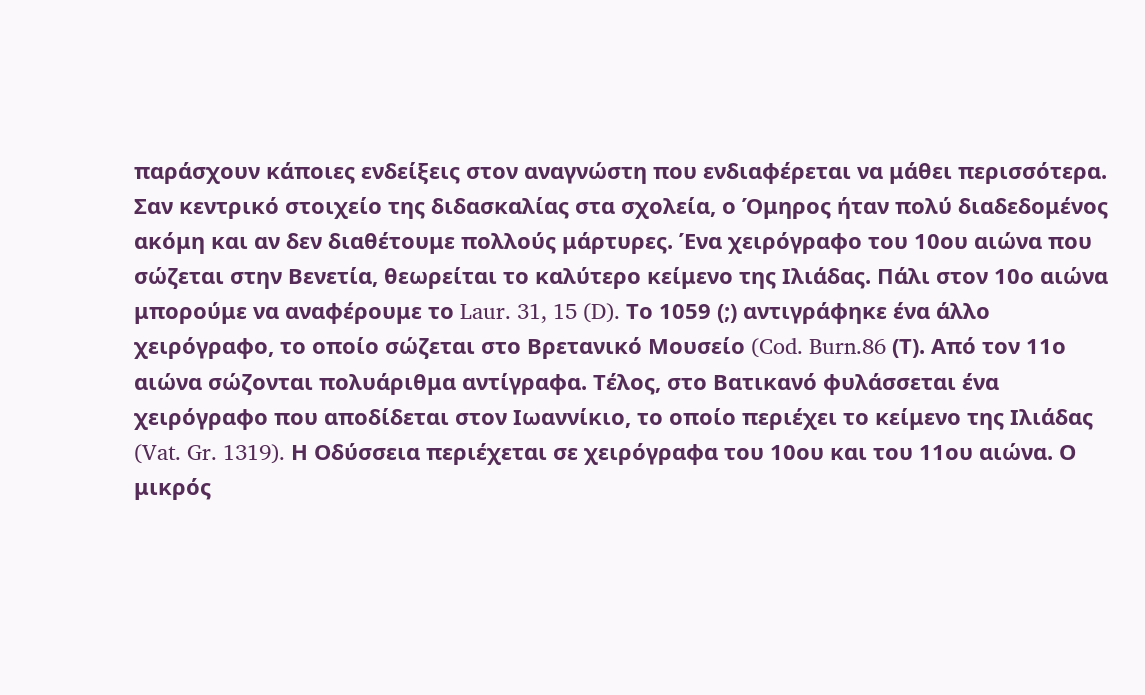παράσχουν κάποιες ενδείξεις στον αναγνώστη που ενδιαφέρεται να μάθει περισσότερα.
Σαν κεντρικό στοιχείο της διδασκαλίας στα σχολεία, ο Όμηρος ήταν πολύ διαδεδομένος ακόμη και αν δεν διαθέτουμε πολλούς μάρτυρες. Ένα χειρόγραφο του 10ου αιώνα που σώζεται στην Βενετία, θεωρείται το καλύτερο κείμενο της Ιλιάδας. Πάλι στον 10ο αιώνα μπορούμε να αναφέρουμε το Laur. 31, 15 (D). Το 1059 (;) αντιγράφηκε ένα άλλο χειρόγραφο, το οποίο σώζεται στο Βρετανικό Μουσείο (Cod. Burn.86 (Τ). Από τον 11ο αιώνα σώζονται πολυάριθμα αντίγραφα. Τέλος, στο Βατικανό φυλάσσεται ένα χειρόγραφο που αποδίδεται στον Ιωαννίκιο, το οποίο περιέχει το κείμενο της Ιλιάδας (Vat. Gr. 1319). Η Οδύσσεια περιέχεται σε χειρόγραφα του 10ου και του 11ου αιώνα. Ο μικρός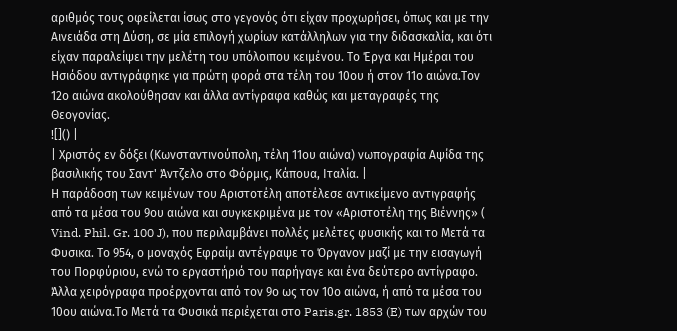αριθμός τους οφείλεται ίσως στο γεγονός ότι είχαν προχωρήσει, όπως και με την Αινειάδα στη Δύση, σε μία επιλογή χωρίων κατάλληλων για την διδασκαλία, και ότι είχαν παραλείψει την μελέτη του υπόλοιπου κειμένου. Το Έργα και Ημέραι του Ησιόδου αντιγράφηκε για πρώτη φορά στα τέλη του 10ου ή στον 11ο αιώνα.Τον 12ο αιώνα ακολούθησαν και άλλα αντίγραφα καθώς και μεταγραφές της Θεογονίας.
![]() |
| Χριστός εν δόξει (Κωνσταντινούπολη, τέλη 11ου αιώνα) νωπογραφία Αψίδα της βασιλικής του Σαντ' Άντζελο στο Φόρμις, Κάπουα, Ιταλία. |
Η παράδοση των κειμένων του Αριστοτέλη αποτέλεσε αντικείμενο αντιγραφής από τα μέσα του 9ου αιώνα και συγκεκριμένα με τον «Αριστοτέλη της Βιέννης» ( Vind. Phil. Gr. 100 J), που περιλαμβάνει πολλές μελέτες φυσικής και το Μετά τα Φυσικα. Το 954, ο μοναχός Εφραίμ αντέγραψε το Όργανον μαζί με την εισαγωγή του Πορφύριου, ενώ το εργαστήριό του παρήγαγε και ένα δεύτερο αντίγραφο. Άλλα χειρόγραφα προέρχονται από τον 9ο ως τον 10ο αιώνα, ή από τα μέσα του 10ου αιώνα.Το Μετά τα Φυσικά περιέχεται στο Paris.gr. 1853 (E) των αρχών του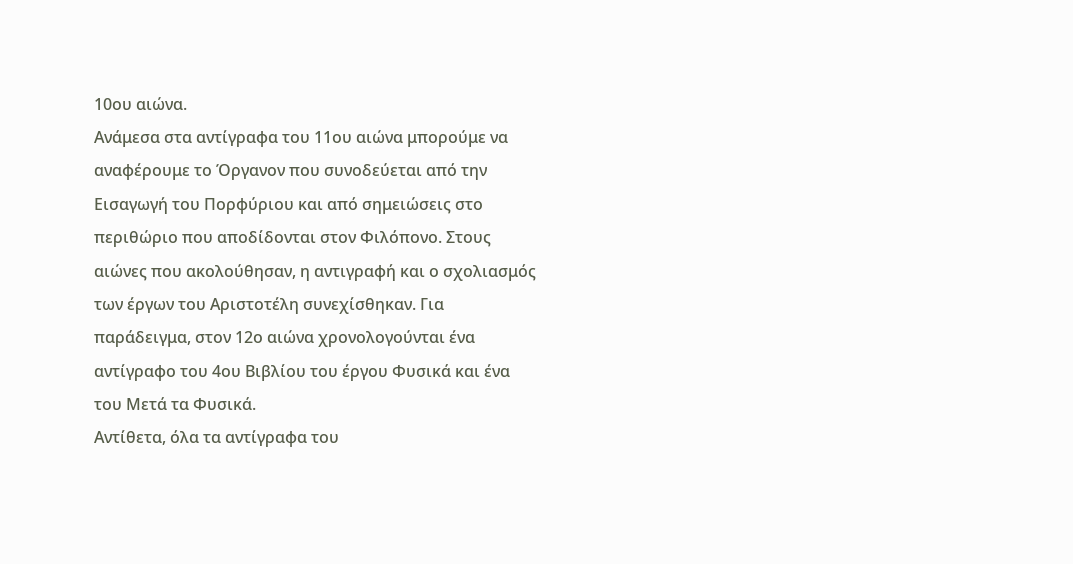10ου αιώνα.
Ανάμεσα στα αντίγραφα του 11ου αιώνα μπορούμε να αναφέρουμε το Όργανον που συνοδεύεται από την Εισαγωγή του Πορφύριου και από σημειώσεις στο περιθώριο που αποδίδονται στον Φιλόπονο. Στους αιώνες που ακολούθησαν, η αντιγραφή και ο σχολιασμός των έργων του Αριστοτέλη συνεχίσθηκαν. Για παράδειγμα, στον 12ο αιώνα χρονολογούνται ένα αντίγραφο του 4ου Βιβλίου του έργου Φυσικά και ένα του Μετά τα Φυσικά.
Αντίθετα, όλα τα αντίγραφα του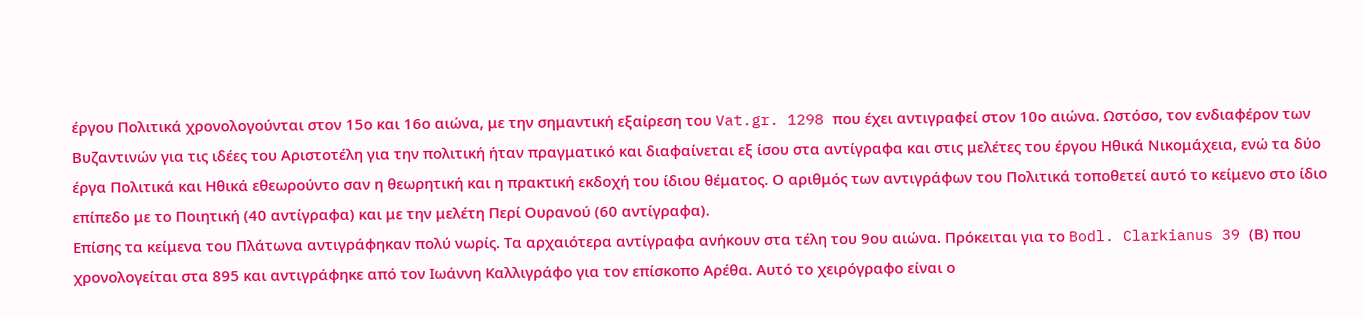έργου Πολιτικά χρονολογούνται στον 15ο και 16ο αιώνα, με την σημαντική εξαίρεση του Vat.gr. 1298 που έχει αντιγραφεί στον 10ο αιώνα. Ωστόσο, τον ενδιαφέρον των Βυζαντινών για τις ιδέες του Αριστοτέλη για την πολιτική ήταν πραγματικό και διαφαίνεται εξ ίσου στα αντίγραφα και στις μελέτες του έργου Ηθικά Νικομάχεια, ενώ τα δύο έργα Πολιτικά και Ηθικά εθεωρούντο σαν η θεωρητική και η πρακτική εκδοχή του ίδιου θέματος. Ο αριθμός των αντιγράφων του Πολιτικά τοποθετεί αυτό το κείμενο στο ίδιο επίπεδο με το Ποιητική (40 αντίγραφα) και με την μελέτη Περί Ουρανού (60 αντίγραφα).
Επίσης τα κείμενα του Πλάτωνα αντιγράφηκαν πολύ νωρίς. Τα αρχαιότερα αντίγραφα ανήκουν στα τέλη του 9ου αιώνα. Πρόκειται για το Bodl. Clarkianus 39 (Β) που χρονολογείται στα 895 και αντιγράφηκε από τον Ιωάννη Καλλιγράφο για τον επίσκοπο Αρέθα. Αυτό το χειρόγραφο είναι ο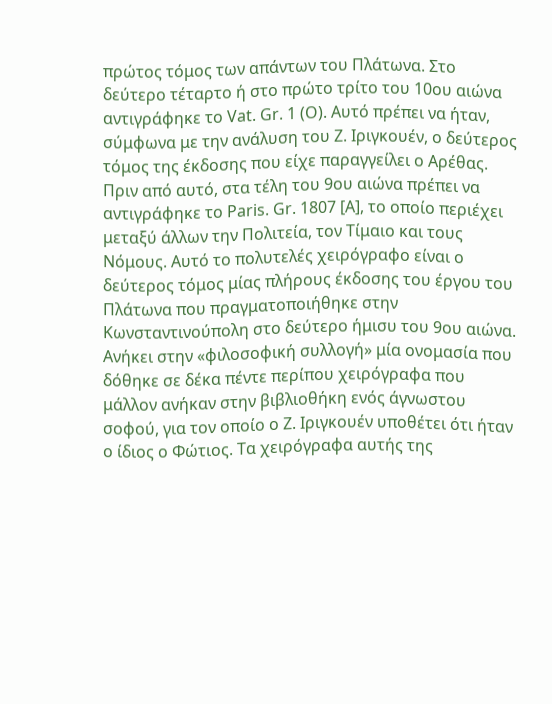πρώτος τόμος των απάντων του Πλάτωνα. Στο δεύτερο τέταρτο ή στο πρώτο τρίτο του 10ου αιώνα αντιγράφηκε το Vat. Gr. 1 (Ο). Αυτό πρέπει να ήταν, σύμφωνα με την ανάλυση του Z. Ιριγκουέν, ο δεύτερος τόμος της έκδοσης που είχε παραγγείλει ο Αρέθας. Πριν από αυτό, στα τέλη του 9ου αιώνα πρέπει να αντιγράφηκε το Paris. Gr. 1807 [Α], το οποίο περιέχει μεταξύ άλλων την Πολιτεία, τον Τίμαιο και τους Νόμους. Αυτό το πολυτελές χειρόγραφο είναι ο δεύτερος τόμος μίας πλήρους έκδοσης του έργου του Πλάτωνα που πραγματοποιήθηκε στην Κωνσταντινούπολη στο δεύτερο ήμισυ του 9ου αιώνα. Ανήκει στην «φιλοσοφική συλλογή» μία ονομασία που δόθηκε σε δέκα πέντε περίπου χειρόγραφα που μάλλον ανήκαν στην βιβλιοθήκη ενός άγνωστου σοφού, για τον οποίο ο Z. Ιριγκουέν υποθέτει ότι ήταν ο ίδιος ο Φώτιος. Τα χειρόγραφα αυτής της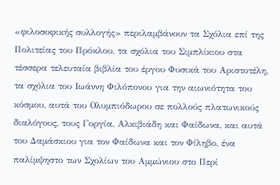«φιλοσοφικής συλλογής» περιλαμβάνουν τα Σχόλια επί της Πολιτείας του Πρόκλου, τα σχόλια του Σιμπλίκιου στα τέσσερα τελευταία βιβλία του έργου Φυσικά του Αριστοτέλη, τα σχόλια του Ιωάννη Φιλόπονου για την αιωνιότητα του κόσμου, αυτά του Ολυμπιόδωρου σε πολλούς πλατωνικούς διαλόγους, τους Γοργία, Αλκιβιάδη και Φαίδωνα, και αυτά του Δαμάσκιου για τον Φαίδωνα και τον Φίληβο, ένα παλίμψηστο των Σχολίων του Αμμώνιου στο Περί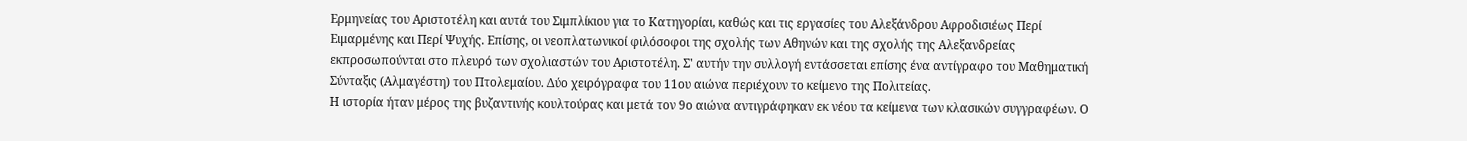Ερμηνείας του Αριστοτέλη και αυτά του Σιμπλίκιου για το Κατηγορίαι, καθώς και τις εργασίες του Αλεξάνδρου Αφροδισιέως Περί Ειμαρμένης και Περί Ψυχής. Επίσης, οι νεοπλατωνικοί φιλόσοφοι της σχολής των Αθηνών και της σχολής της Αλεξανδρείας εκπροσωπούνται στο πλευρό των σχολιαστών του Αριστοτέλη. Σ' αυτήν την συλλογή εντάσσεται επίσης ένα αντίγραφο του Μαθηματική Σύνταξις (Αλμαγέστη) του Πτολεμαίου. Δύο χειρόγραφα του 11ου αιώνα περιέχουν το κείμενο της Πολιτείας.
Η ιστορία ήταν μέρος της βυζαντινής κουλτούρας και μετά τον 9ο αιώνα αντιγράφηκαν εκ νέου τα κείμενα των κλασικών συγγραφέων. Ο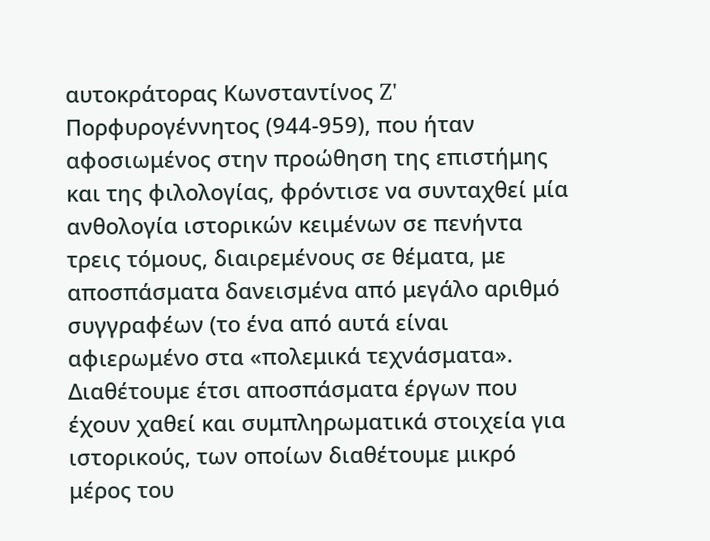αυτοκράτορας Κωνσταντίνος Z' Πορφυρογέννητος (944-959), που ήταν αφοσιωμένος στην προώθηση της επιστήμης και της φιλολογίας, φρόντισε να συνταχθεί μία ανθολογία ιστορικών κειμένων σε πενήντα τρεις τόμους, διαιρεμένους σε θέματα, με αποσπάσματα δανεισμένα από μεγάλο αριθμό συγγραφέων (το ένα από αυτά είναι αφιερωμένο στα «πολεμικά τεχνάσματα». Διαθέτουμε έτσι αποσπάσματα έργων που έχουν χαθεί και συμπληρωματικά στοιχεία για ιστορικούς, των οποίων διαθέτουμε μικρό μέρος του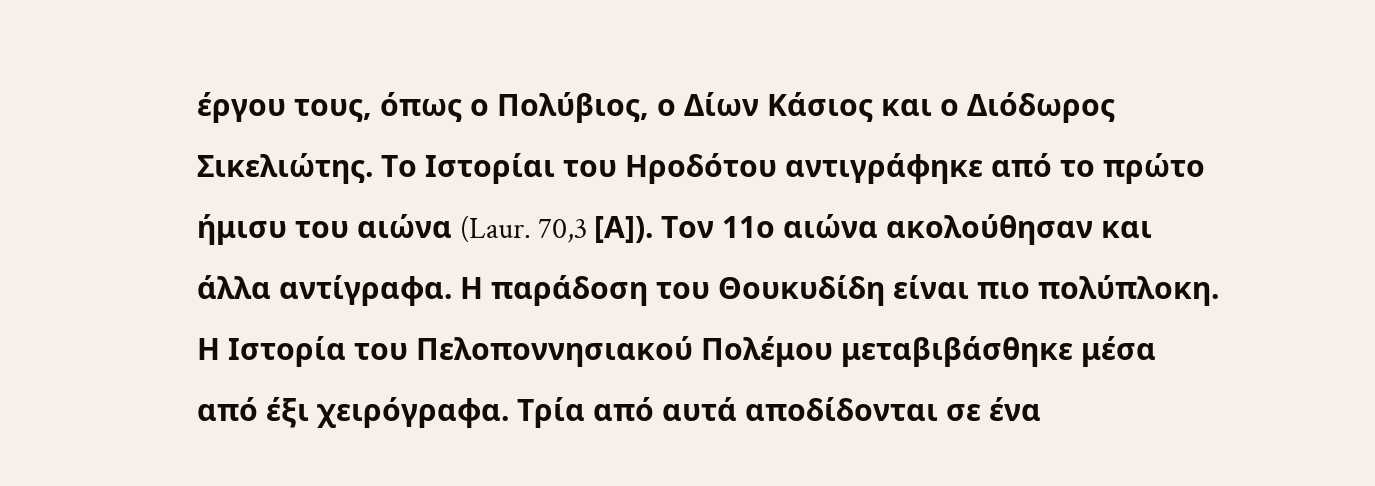έργου τους, όπως ο Πολύβιος, ο Δίων Κάσιος και ο Διόδωρος Σικελιώτης. Το Ιστορίαι του Ηροδότου αντιγράφηκε από το πρώτο ήμισυ του αιώνα (Laur. 70,3 [Α]). Τον 11ο αιώνα ακολούθησαν και άλλα αντίγραφα. Η παράδοση του Θουκυδίδη είναι πιο πολύπλοκη. Η Ιστορία του Πελοποννησιακού Πολέμου μεταβιβάσθηκε μέσα από έξι χειρόγραφα. Τρία από αυτά αποδίδονται σε ένα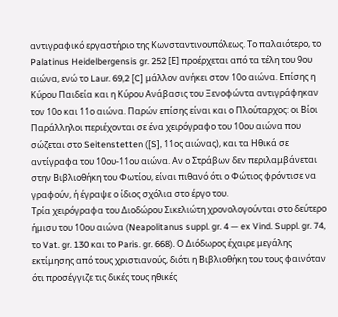αντιγραφικό εργαστήριο της Κωνσταντινουπόλεως. Το παλαιότερο, το Palatinus Heidelbergensis gr. 252 [Ε] προέρχεται από τα τέλη του 9ου αιώνα, ενώ το Laur. 69,2 [C] μάλλον ανήκει στον 10ο αιώνα. Επίσης η Κύρου Παιδεία και η Κύρου Ανάβασις του Ξενοφώντα αντιγράφηκαν τον 10ο και 11ο αιώνα. Παρών επίσης είναι και ο Πλούταρχος: οι Βίοι Παράλληλοι περιέχονται σε ένα χειρόγραφο του 10ου αιώνα που σώζεται στο Seitenstetten ([S], 11ος αιώνας), και τα Ηθικά σε αντίγραφα του 10ου-11ου αιώνα. Αν ο Στράβων δεν περιλαμβάνεται στην Βιβλιοθήκη του Φωτίου, είναι πιθανό ότι ο Φώτιος φρόντισε να γραφούν, ή έγραψε ο ίδιος σχόλια στο έργο του.
Τρία χειρόγραφα του Διοδώρου Σικελιώτη χρονολογούνται στο δεύτερο ήμισυ του 10ου αιώνα (Neapolitanus suppl. gr. 4 — ex Vind. Suppl. gr. 74, το Vat. gr. 130 και το Paris. gr. 668). Ο Διόδωρος έχαιρε μεγάλης εκτίμησης από τους χριστιανούς, διότι η Βιβλιοθήκη του τους φαινόταν ότι προσέγγιζε τις δικές τους ηθικές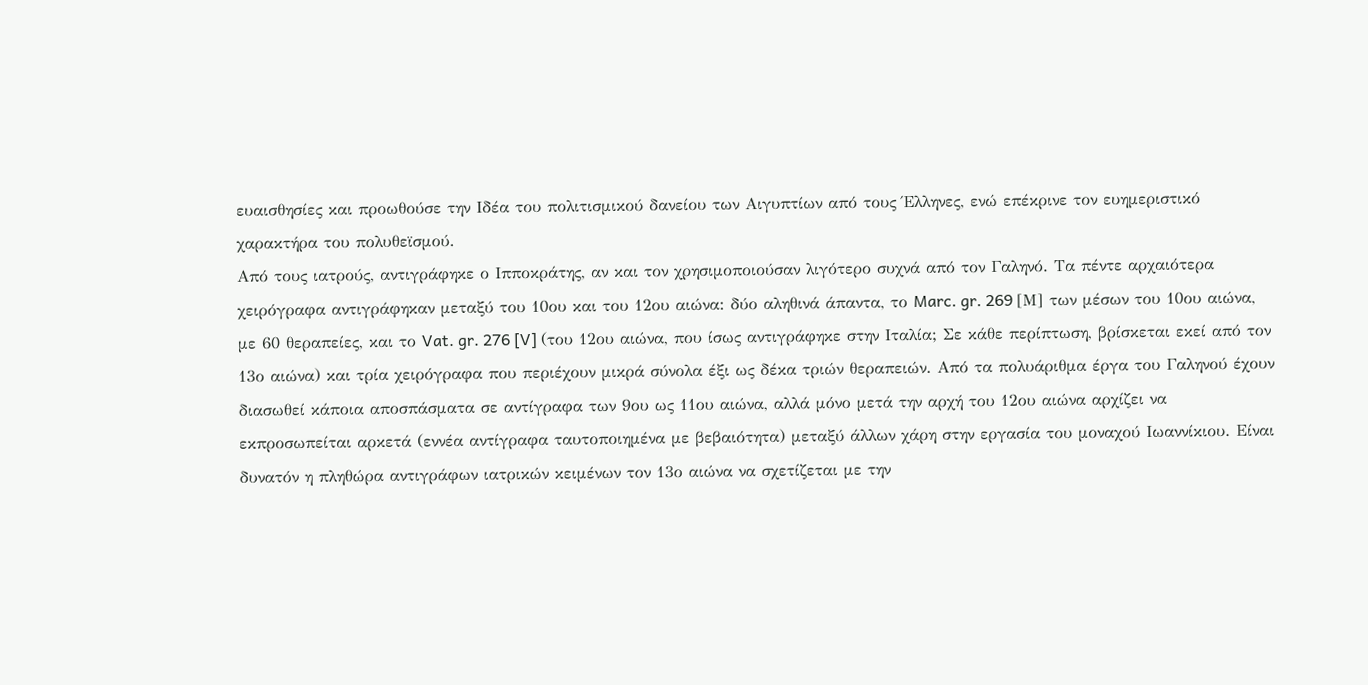ευαισθησίες και προωθούσε την Ιδέα του πολιτισμικού δανείου των Αιγυπτίων από τους Έλληνες, ενώ επέκρινε τον ευημεριστικό χαρακτήρα του πολυθεϊσμού.
Από τους ιατρούς, αντιγράφηκε ο Ιπποκράτης, αν και τον χρησιμοποιούσαν λιγότερο συχνά από τον Γαληνό. Τα πέντε αρχαιότερα χειρόγραφα αντιγράφηκαν μεταξύ του 10ου και του 12ου αιώνα: δύο αληθινά άπαντα, το Marc. gr. 269 [Μ] των μέσων του 10ου αιώνα, με 60 θεραπείες, και το Vat. gr. 276 [V] (του 12ου αιώνα, που ίσως αντιγράφηκε στην Ιταλία; Σε κάθε περίπτωση, βρίσκεται εκεί από τον 13ο αιώνα) και τρία χειρόγραφα που περιέχουν μικρά σύνολα έξι ως δέκα τριών θεραπειών. Από τα πολυάριθμα έργα του Γαληνού έχουν διασωθεί κάποια αποσπάσματα σε αντίγραφα των 9ου ως 11ου αιώνα, αλλά μόνο μετά την αρχή του 12ου αιώνα αρχίζει να εκπροσωπείται αρκετά (εννέα αντίγραφα ταυτοποιημένα με βεβαιότητα) μεταξύ άλλων χάρη στην εργασία του μοναχού Ιωαννίκιου. Είναι δυνατόν η πληθώρα αντιγράφων ιατρικών κειμένων τον 13ο αιώνα να σχετίζεται με την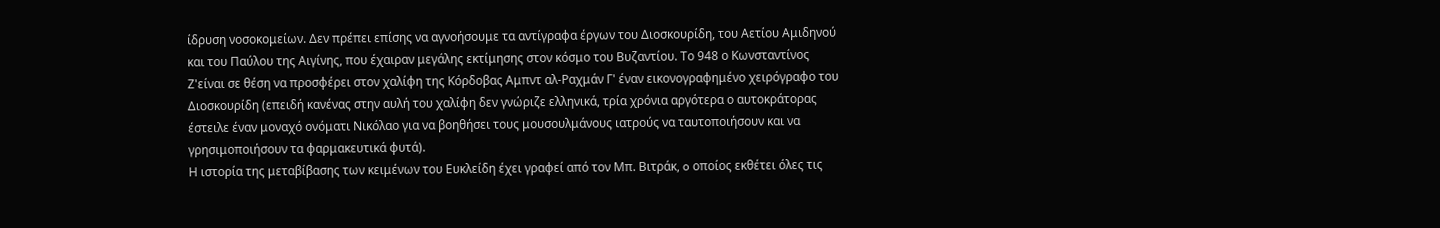ίδρυση νοσοκομείων. Δεν πρέπει επίσης να αγνοήσουμε τα αντίγραφα έργων του Διοσκουρίδη, του Αετίου Αμιδηνού και του Παύλου της Αιγίνης, που έχαιραν μεγάλης εκτίμησης στον κόσμο του Βυζαντίου. Το 948 ο Κωνσταντίνος Ζ'είναι σε θέση να προσφέρει στον χαλίφη της Κόρδοβας Αμπντ αλ-Ραχμάν Γ' έναν εικονογραφημένο χειρόγραφο του Διοσκουρίδη (επειδή κανένας στην αυλή του χαλίφη δεν γνώριζε ελληνικά, τρία χρόνια αργότερα ο αυτοκράτορας έστειλε έναν μοναχό ονόματι Νικόλαο για να βοηθήσει τους μουσουλμάνους ιατρούς να ταυτοποιήσουν και να γρησιμοποιήσουν τα φαρμακευτικά φυτά).
Η ιστορία της μεταβίβασης των κειμένων του Ευκλείδη έχει γραφεί από τον Μπ. Βιτράκ, o οποίος εκθέτει όλες τις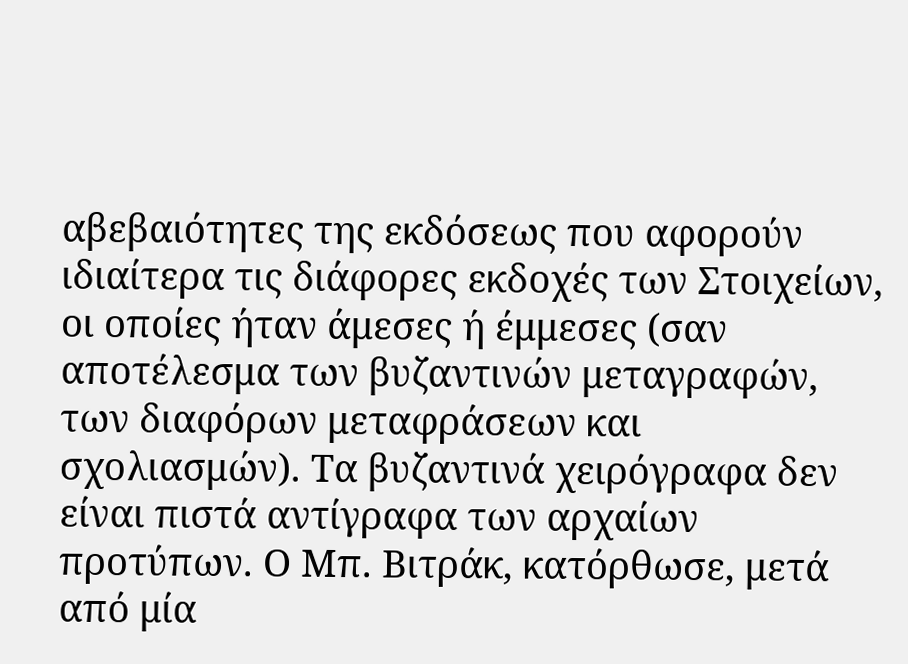αβεβαιότητες της εκδόσεως που αφορούν ιδιαίτερα τις διάφορες εκδοχές των Στοιχείων, οι οποίες ήταν άμεσες ή έμμεσες (σαν αποτέλεσμα των βυζαντινών μεταγραφών, των διαφόρων μεταφράσεων και σχολιασμών). Τα βυζαντινά χειρόγραφα δεν είναι πιστά αντίγραφα των αρχαίων προτύπων. Ο Μπ. Βιτράκ, κατόρθωσε, μετά από μία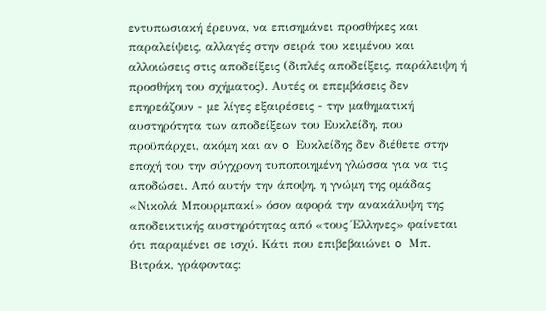εντυπωσιακή έρευνα, να επισημάνει προσθήκες και παραλείψεις, αλλαγές στην σειρά του κειμένου και αλλοιώσεις στις αποδείξεις (διπλές αποδείξεις, παράλειψη ή προσθήκη του σχήματος). Αυτές οι επεμβάσεις δεν επηρεάζουν - με λίγες εξαιρέσεις - την μαθηματική αυστηρότητα των αποδείξεων του Ευκλείδη, που προϋπάρχει, ακόμη και αν o Ευκλείδης δεν διέθετε στην εποχή του την σύγχρονη τυποποιημένη γλώσσα για να τις αποδώσει. Από αυτήν την άποψη, η γνώμη της ομάδας «Νικολά Μπουρμπακί» όσον αφορά την ανακάλυψη της αποδεικτικής αυστηρότητας από «τους Έλληνες» φαίνεται ότι παραμένει σε ισχύ. Κάτι που επιβεβαιώνει o Μπ. Βιτράκ, γράφοντας: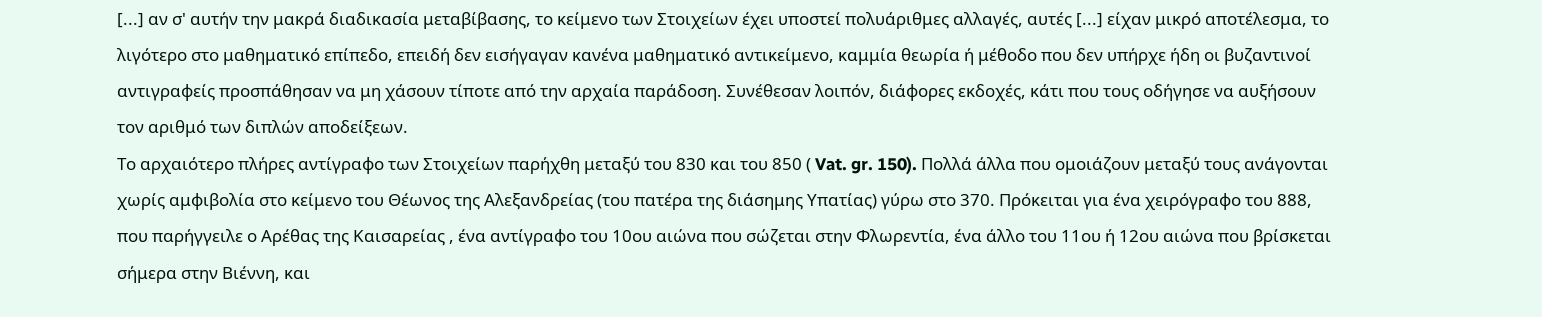[...] αν σ' αυτήν την μακρά διαδικασία μεταβίβασης, το κείμενο των Στοιχείων έχει υποστεί πολυάριθμες αλλαγές, αυτές [...] είχαν μικρό αποτέλεσμα, το λιγότερο στο μαθηματικό επίπεδο, επειδή δεν εισήγαγαν κανένα μαθηματικό αντικείμενο, καμμία θεωρία ή μέθοδο που δεν υπήρχε ήδη οι βυζαντινοί αντιγραφείς προσπάθησαν να μη χάσουν τίποτε από την αρχαία παράδοση. Συνέθεσαν λοιπόν, διάφορες εκδοχές, κάτι που τους οδήγησε να αυξήσουν τον αριθμό των διπλών αποδείξεων.
Το αρχαιότερο πλήρες αντίγραφο των Στοιχείων παρήχθη μεταξύ του 830 και του 850 ( Vat. gr. 150). Πολλά άλλα που ομοιάζουν μεταξύ τους ανάγονται χωρίς αμφιβολία στο κείμενο του Θέωνος της Αλεξανδρείας (του πατέρα της διάσημης Υπατίας) γύρω στο 370. Πρόκειται για ένα χειρόγραφο του 888, που παρήγγειλε ο Αρέθας της Καισαρείας , ένα αντίγραφο του 10ου αιώνα που σώζεται στην Φλωρεντία, ένα άλλο του 11ου ή 12ου αιώνα που βρίσκεται σήμερα στην Βιέννη, και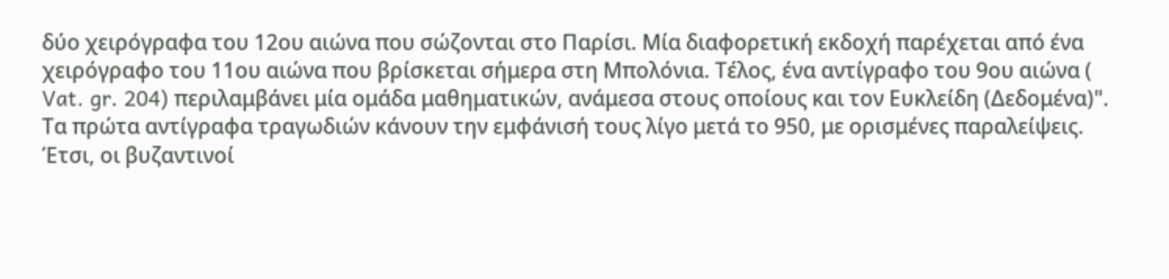δύο χειρόγραφα του 12ου αιώνα που σώζονται στο Παρίσι. Μία διαφορετική εκδοχή παρέχεται από ένα χειρόγραφο του 11ου αιώνα που βρίσκεται σήμερα στη Μπολόνια. Τέλος, ένα αντίγραφο του 9ου αιώνα ( Vat. gr. 204) περιλαμβάνει μία ομάδα μαθηματικών, ανάμεσα στους οποίους και τον Ευκλείδη (Δεδομένα)".
Τα πρώτα αντίγραφα τραγωδιών κάνουν την εμφάνισή τους λίγο μετά το 950, με ορισμένες παραλείψεις. Έτσι, οι βυζαντινοί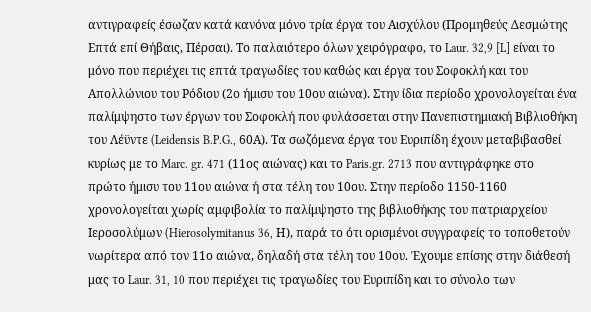αντιγραφείς έσωζαν κατά κανόνα μόνο τρία έργα του Αισχύλου (Προμηθεύς Δεσμώτης Επτά επί Θήβαις, Πέρσαι). Το παλαιότερο όλων χειρόγραφο, το Laur. 32,9 [L] είναι το μόνο που περιέχει τις επτά τραγωδίες του καθώς και έργα του Σοφοκλή και του Απολλώνιου του Ρόδιου (2ο ήμισυ του 10ου αιώνα). Στην ίδια περίοδο χρονολογείται ένα παλίμψηστο των έργων του Σοφοκλή που φυλάσσεται στην Πανεπιστημιακή Βιβλιοθήκη του Λέϋντε (Leidensis B.P.G., 60Α). Τα σωζόμενα έργα του Ευριπίδη έχουν μεταβιβασθεί κυρίως με το Marc. gr. 471 (11ος αιώνας) και το Paris.gr. 2713 που αντιγράφηκε στο πρώτο ήμισυ του 11ου αιώνα ή στα τέλη του 10ου. Στην περίοδο 1150-1160 χρονολογείται χωρίς αμφιβολία το παλίμψηστο της βιβλιοθήκης του πατριαρχείου Ιεροσολύμων (Hierosolymitanus 36, Η), παρά το ότι ορισμένοι συγγραφείς το τοποθετούν νωρίτερα από τον 11ο αιώνα, δηλαδή στα τέλη του 10ου. Έχουμε επίσης στην διάθεσή μας το Laur. 31, 10 που περιέχει τις τραγωδίες του Ευριπίδη και το σύνολο των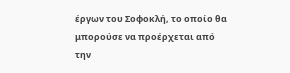έργων του Σοφοκλή, το οποίο θα μπορούσε να προέρχεται από την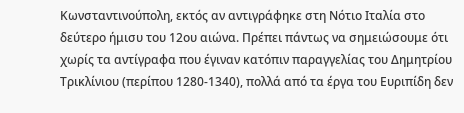Κωνσταντινούπολη, εκτός αν αντιγράφηκε στη Νότιο Ιταλία στο δεύτερο ήμισυ του 12ου αιώνα. Πρέπει πάντως να σημειώσουμε ότι χωρίς τα αντίγραφα που έγιναν κατόπιν παραγγελίας του Δημητρίου Τρικλίνιου (περίπου 1280-1340), πολλά από τα έργα του Ευριπίδη δεν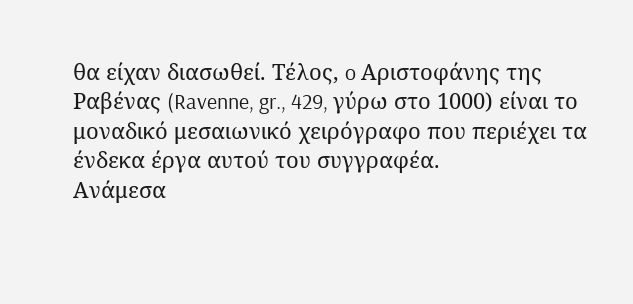θα είχαν διασωθεί. Τέλος, o Αριστοφάνης της Ραβένας (Ravenne, gr., 429, γύρω στο 1000) είναι το μοναδικό μεσαιωνικό χειρόγραφο που περιέχει τα ένδεκα έργα αυτού του συγγραφέα.
Ανάμεσα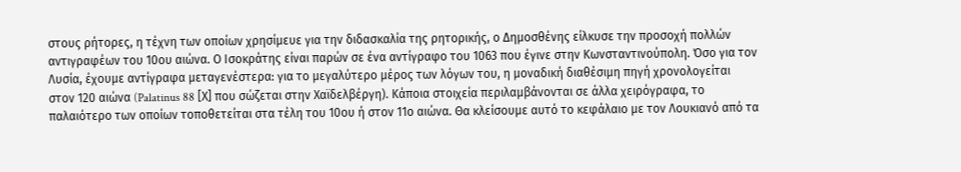στους ρήτορες, η τέχνη των οποίων χρησίμευε για την διδασκαλία της ρητορικής, ο Δημοσθένης είλκυσε την προσοχή πολλών αντιγραφέων του 10ου αιώνα. Ο Ισοκράτης είναι παρών σε ένα αντίγραφο του 1063 που έγινε στην Κωνσταντινούπολη. Όσο για τον Λυσία, έχουμε αντίγραφα μεταγενέστερα: για το μεγαλύτερο μέρος των λόγων του, η μοναδική διαθέσιμη πηγή χρονολογείται στον 120 αιώνα (Palatinus 88 [Χ] που σώζεται στην Χαϊδελβέργη). Κάποια στοιχεία περιλαμβάνονται σε άλλα χειρόγραφα, το παλαιότερο των οποίων τοποθετείται στα τέλη του 10ου ή στον 11ο αιώνα. Θα κλείσουμε αυτό το κεφάλαιο με τον Λουκιανό από τα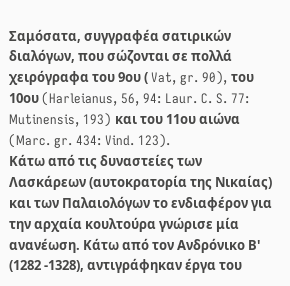Σαμόσατα, συγγραφέα σατιρικών διαλόγων, που σώζονται σε πολλά χειρόγραφα του 9ου ( Vat, gr. 90), του 10ου (Harleianus, 56, 94: Laur. C. S. 77: Mutinensis, 193) και του 11ου αιώνα (Marc. gr. 434: Vind. 123).
Κάτω από τις δυναστείες των Λασκάρεων (αυτοκρατορία της Νικαίας) και των Παλαιολόγων το ενδιαφέρον για την αρχαία κουλτούρα γνώρισε μία ανανέωση. Κάτω από τον Ανδρόνικο Β' (1282 -1328), αντιγράφηκαν έργα του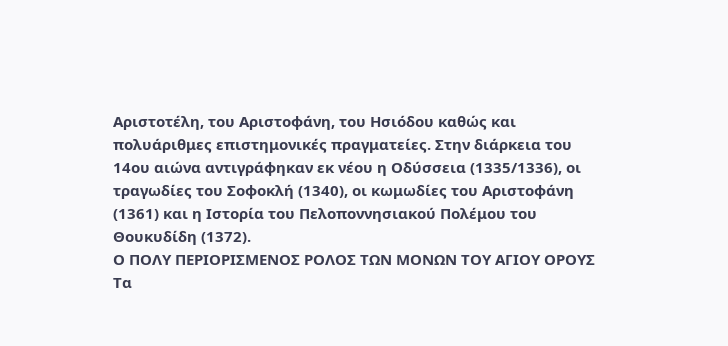Αριστοτέλη, του Αριστοφάνη, του Ησιόδου καθώς και πολυάριθμες επιστημονικές πραγματείες. Στην διάρκεια του 14ου αιώνα αντιγράφηκαν εκ νέου η Οδύσσεια (1335/1336), οι τραγωδίες του Σοφοκλή (1340), οι κωμωδίες του Αριστοφάνη (1361) και η Ιστορία του Πελοποννησιακού Πολέμου του Θουκυδίδη (1372).
Ο ΠΟΛΥ ΠΕΡΙΟΡΙΣΜΕΝΟΣ ΡΟΛΟΣ ΤΩΝ ΜΟΝΩΝ ΤΟΥ ΑΓΙΟΥ ΟΡΟΥΣ
Τα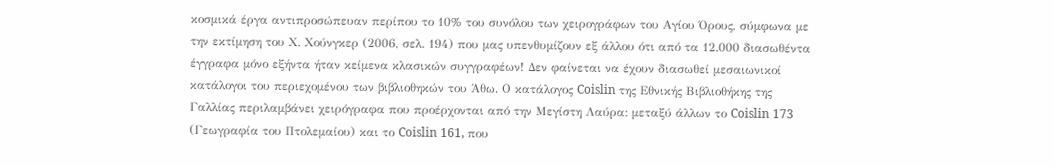κοσμικά έργα αντιπροσώπευαν περίπου το 10% του συνόλου των χειρογράφων του Αγίου Όρους, σύμφωνα με την εκτίμηση του Χ. Χούνγκερ (2006, σελ. 194) που μας υπενθυμίζουν εξ άλλου ότι από τα 12.000 διασωθέντα έγγραφα μόνο εξήντα ήταν κείμενα κλασικών συγγραφέων! Δεν φαίνεται να έχουν διασωθεί μεσαιωνικοί κατάλογοι του περιεχομένου των βιβλιοθηκών του Άθω. Ο κατάλογος Coislin της Εθνικής Βιβλιοθήκης της Γαλλίας περιλαμβάνει χειρόγραφα που προέρχονται από την Μεγίστη Λαύρα: μεταξύ άλλων το Coislin 173 (Γεωγραφία του Πτολεμαίου) και το Coislin 161, που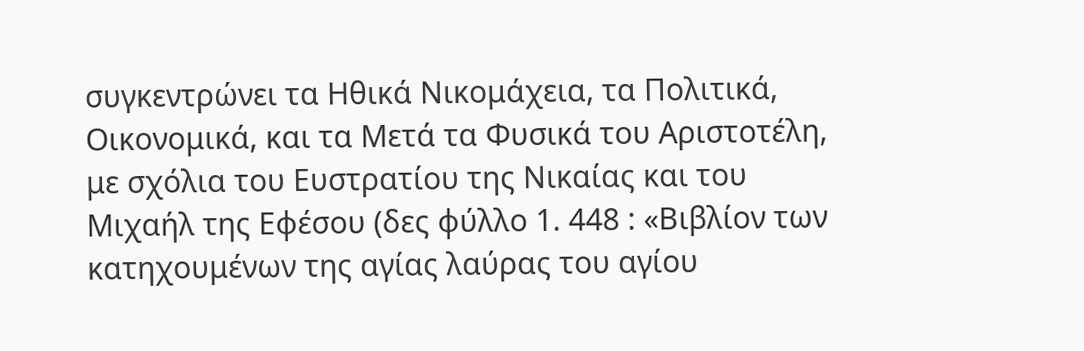συγκεντρώνει τα Ηθικά Νικομάχεια, τα Πολιτικά, Οικονομικά, και τα Μετά τα Φυσικά του Αριστοτέλη, με σχόλια του Ευστρατίου της Νικαίας και του Μιχαήλ της Εφέσου (δες φύλλο 1. 448 : «Βιβλίον των κατηχουμένων της αγίας λαύρας του αγίου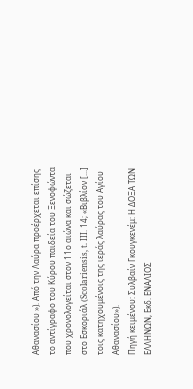Αθανασίου »). Από την Λαύρα προέρχεται επίσης το αντίγραφο του Κύρου παιδεία του Ξενοφώντα που χρονολογείται στον 11ο αιώνα και σώζεται στο Εσκοριάλ (Scolariensis, t. ΙΙΙ. 14; «Βιβλίον [...] τοις κατηχουμένοις της ιεράς λαύρας του Αγίου Αθανασίου»).
Πηγή κειμένου: Συλβαίν Γκουγκενέμ: Η ΔΟΞΑ ΤΩΝ ΕΛΛΗΝΩΝ, Εκδ. ΕΝΑΛΙΟΣ